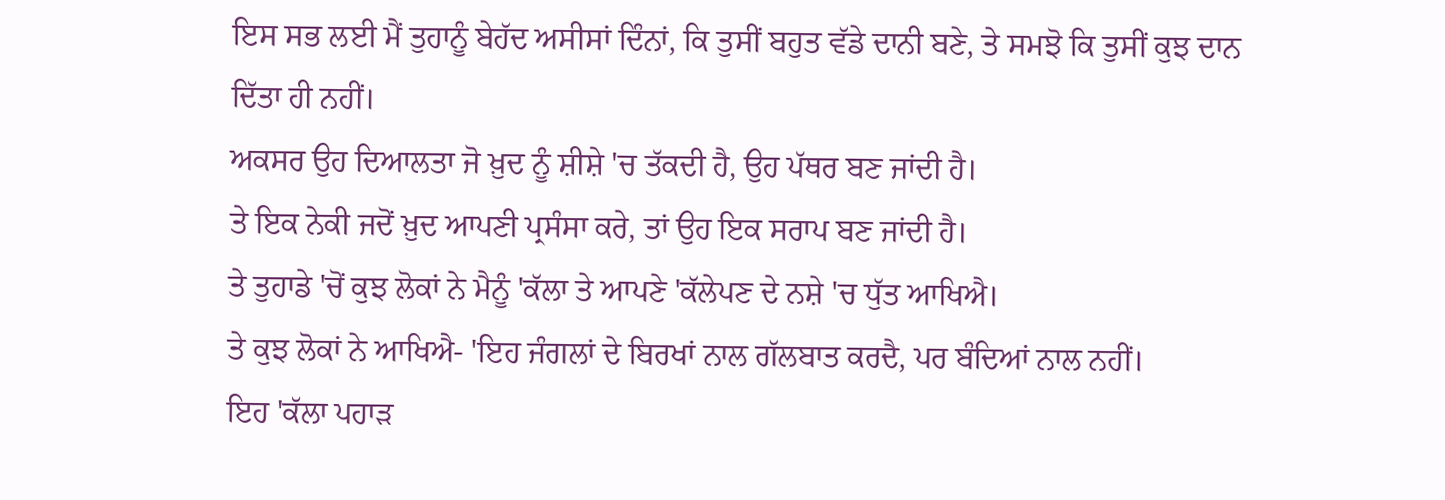ਇਸ ਸਭ ਲਈ ਮੈਂ ਤੁਹਾਨੂੰ ਬੇਹੱਦ ਅਸੀਸਾਂ ਦਿੰਨਾਂ, ਕਿ ਤੁਸੀਂ ਬਹੁਤ ਵੱਡੇ ਦਾਨੀ ਬਣੇ, ਤੇ ਸਮਝੋ ਕਿ ਤੁਸੀਂ ਕੁਝ ਦਾਨ ਦਿੱਤਾ ਹੀ ਨਹੀਂ।
ਅਕਸਰ ਉਹ ਦਿਆਲਤਾ ਜੋ ਖ਼ੁਦ ਨੂੰ ਸ਼ੀਸ਼ੇ 'ਚ ਤੱਕਦੀ ਹੈ, ਉਹ ਪੱਥਰ ਬਣ ਜਾਂਦੀ ਹੈ।
ਤੇ ਇਕ ਨੇਕੀ ਜਦੋਂ ਖ਼ੁਦ ਆਪਣੀ ਪ੍ਰਸੰਸਾ ਕਰੇ, ਤਾਂ ਉਹ ਇਕ ਸਰਾਪ ਬਣ ਜਾਂਦੀ ਹੈ।
ਤੇ ਤੁਹਾਡੇ 'ਚੋਂ ਕੁਝ ਲੋਕਾਂ ਨੇ ਮੈਨੂੰ 'ਕੱਲਾ ਤੇ ਆਪਣੇ 'ਕੱਲੇਪਣ ਦੇ ਨਸ਼ੇ 'ਚ ਧੁੱਤ ਆਖਿਐ।
ਤੇ ਕੁਝ ਲੋਕਾਂ ਨੇ ਆਖਿਐ- 'ਇਹ ਜੰਗਲਾਂ ਦੇ ਬਿਰਖਾਂ ਨਾਲ ਗੱਲਬਾਤ ਕਰਦੈ, ਪਰ ਬੰਦਿਆਂ ਨਾਲ ਨਹੀਂ।
ਇਹ 'ਕੱਲਾ ਪਹਾੜ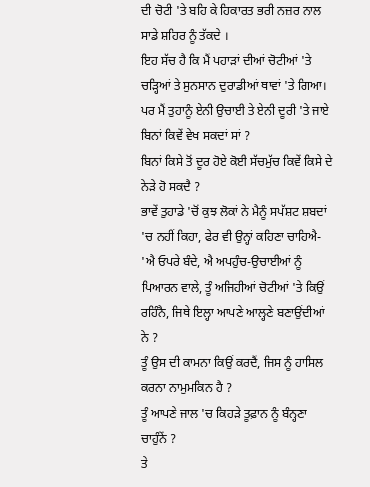ਦੀ ਚੋਟੀ 'ਤੇ ਬਹਿ ਕੇ ਹਿਕਾਰਤ ਭਰੀ ਨਜ਼ਰ ਨਾਲ ਸਾਡੇ ਸ਼ਹਿਰ ਨੂੰ ਤੱਕਦੇ ।
ਇਹ ਸੱਚ ਹੈ ਕਿ ਮੈਂ ਪਹਾੜਾਂ ਦੀਆਂ ਚੋਟੀਆਂ 'ਤੇ ਚੜ੍ਹਿਆਂ ਤੇ ਸੁਨਸਾਨ ਦੁਰਾਡੀਆਂ ਥਾਵਾਂ 'ਤੇ ਗਿਆ।
ਪਰ ਮੈਂ ਤੁਹਾਨੂੰ ਏਨੀ ਉਚਾਈ ਤੇ ਏਨੀ ਦੂਰੀ 'ਤੇ ਜਾਏ ਬਿਨਾਂ ਕਿਵੇਂ ਵੇਖ ਸਕਦਾਂ ਸਾਂ ?
ਬਿਨਾਂ ਕਿਸੇ ਤੋਂ ਦੂਰ ਹੋਏ ਕੋਈ ਸੱਚਮੁੱਚ ਕਿਵੇਂ ਕਿਸੇ ਦੇ ਨੇੜੇ ਹੋ ਸਕਦੈ ?
ਭਾਵੇਂ ਤੁਹਾਡੇ 'ਚੋਂ ਕੁਝ ਲੋਕਾਂ ਨੇ ਮੈਨੂੰ ਸਪੱਸ਼ਟ ਸ਼ਬਦਾਂ 'ਚ ਨਹੀਂ ਕਿਹਾ, ਫੇਰ ਵੀ ਉਨ੍ਹਾਂ ਕਹਿਣਾ ਚਾਹਿਐ- 'ਐ ਓਪਰੇ ਬੰਦੇ, ਐ ਅਪਹੁੰਚ-ਉਚਾਈਆਂ ਨੂੰ ਪਿਆਰਨ ਵਾਲੇ, ਤੂੰ ਅਜਿਹੀਆਂ ਚੋਟੀਆਂ 'ਤੇ ਕਿਉਂ ਰਹਿੰਨੈ, ਜਿਥੇ ਇਲ੍ਹਾ ਆਪਣੇ ਆਲ੍ਹਣੇ ਬਣਾਉਂਦੀਆਂ ਨੇ ?
ਤੂੰ ਉਸ ਦੀ ਕਾਮਨਾ ਕਿਉਂ ਕਰਦੈਂ, ਜਿਸ ਨੂੰ ਹਾਸਿਲ ਕਰਨਾ ਨਾਮੁਮਕਿਨ ਹੈ ?
ਤੂੰ ਆਪਣੇ ਜਾਲ 'ਚ ਕਿਹੜੇ ਤੂਫ਼ਾਨ ਨੂੰ ਬੰਨ੍ਹਣਾ ਚਾਹੁੰਨੇਂ ?
ਤੇ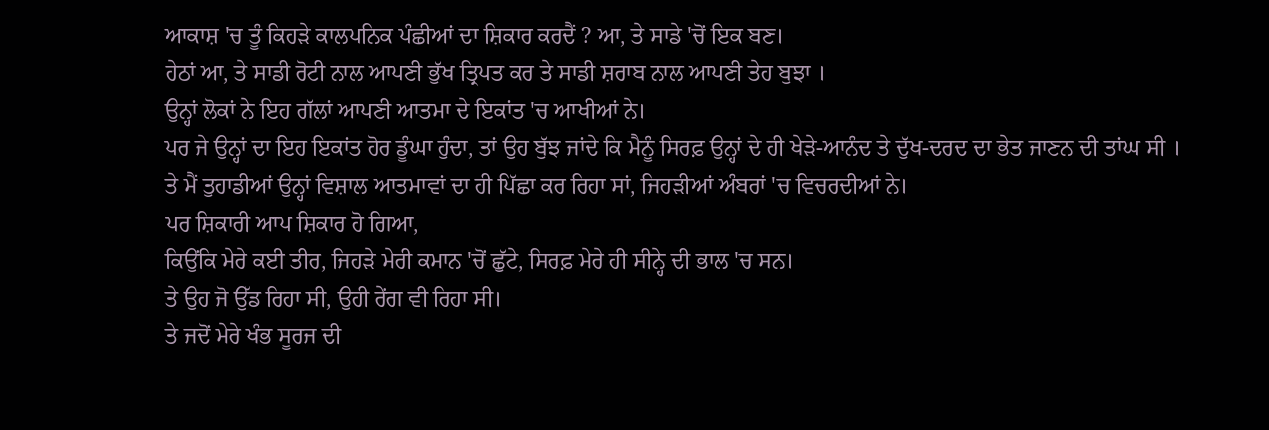ਆਕਾਸ਼ 'ਚ ਤੂੰ ਕਿਹੜੇ ਕਾਲਪਨਿਕ ਪੰਛੀਆਂ ਦਾ ਸ਼ਿਕਾਰ ਕਰਦੈਂ ? ਆ, ਤੇ ਸਾਡੇ 'ਚੋਂ ਇਕ ਬਣ।
ਹੇਠਾਂ ਆ, ਤੇ ਸਾਡੀ ਰੋਟੀ ਨਾਲ ਆਪਣੀ ਭੁੱਖ ਤ੍ਰਿਪਤ ਕਰ ਤੇ ਸਾਡੀ ਸ਼ਰਾਬ ਨਾਲ ਆਪਣੀ ਤੇਹ ਬੁਝਾ ।
ਉਨ੍ਹਾਂ ਲੋਕਾਂ ਨੇ ਇਹ ਗੱਲਾਂ ਆਪਣੀ ਆਤਮਾ ਦੇ ਇਕਾਂਤ 'ਚ ਆਖੀਆਂ ਨੇ।
ਪਰ ਜੇ ਉਨ੍ਹਾਂ ਦਾ ਇਹ ਇਕਾਂਤ ਹੋਰ ਡੂੰਘਾ ਹੁੰਦਾ, ਤਾਂ ਉਹ ਬੁੱਝ ਜਾਂਦੇ ਕਿ ਮੈਨੂੰ ਸਿਰਫ਼ ਉਨ੍ਹਾਂ ਦੇ ਹੀ ਖੇੜੇ-ਆਨੰਦ ਤੇ ਦੁੱਖ-ਦਰਦ ਦਾ ਭੇਤ ਜਾਣਨ ਦੀ ਤਾਂਘ ਸੀ ।
ਤੇ ਮੈਂ ਤੁਹਾਡੀਆਂ ਉਨ੍ਹਾਂ ਵਿਸ਼ਾਲ ਆਤਮਾਵਾਂ ਦਾ ਹੀ ਪਿੱਛਾ ਕਰ ਰਿਹਾ ਸਾਂ, ਜਿਹੜੀਆਂ ਅੰਬਰਾਂ 'ਚ ਵਿਚਰਦੀਆਂ ਨੇ।
ਪਰ ਸ਼ਿਕਾਰੀ ਆਪ ਸ਼ਿਕਾਰ ਹੋ ਗਿਆ,
ਕਿਉਂਕਿ ਮੇਰੇ ਕਈ ਤੀਰ, ਜਿਹੜੇ ਮੇਰੀ ਕਮਾਨ 'ਚੋਂ ਛੁੱਟੇ, ਸਿਰਫ਼ ਮੇਰੇ ਹੀ ਸੀਨ੍ਹੇ ਦੀ ਭਾਲ 'ਚ ਸਨ।
ਤੇ ਉਹ ਜੋ ਉੱਡ ਰਿਹਾ ਸੀ, ਉਹੀ ਰੇਂਗ ਵੀ ਰਿਹਾ ਸੀ।
ਤੇ ਜਦੋਂ ਮੇਰੇ ਖੰਭ ਸੂਰਜ ਦੀ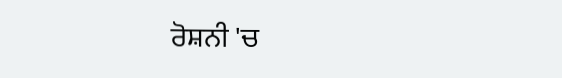ਰੋਸ਼ਨੀ 'ਚ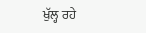ਖੁੱਲ੍ਹ ਰਹੇ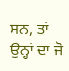ਸਨ, ਤਾਂ ਉਨ੍ਹਾਂ ਦਾ ਜੋ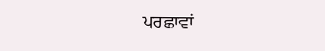ਪਰਛਾਵਾਂ